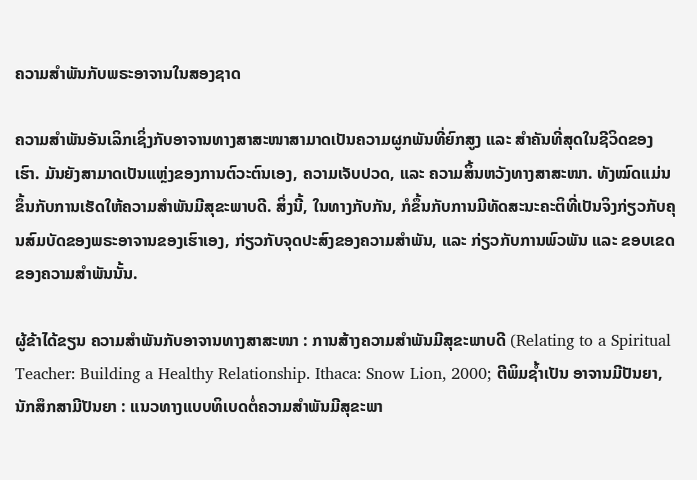ຄວາມສຳພັນກັບພຣະອາຈານໃນສອງຊາດ

ຄວາມສຳພັນອັນເລິກເຊິ່ງກັບອາຈານທາງສາສະໜາສາມາດເປັນຄວາມຜູກພັນທີ່ຍົກສູງ ແລະ ສຳຄັນທີ່ສຸດໃນຊີວິດຂອງເຮົາ. ມັນຍັງສາມາດເປັນແຫຼ່ງຂອງການຕົວະຕົນເອງ, ຄວາມເຈັບປວດ, ແລະ ຄວາມສິ້ນຫວັງທາງສາສະໜາ. ທັງໝົດແມ່ນຂຶ້ນກັບການເຮັດໃຫ້ຄວາມສຳພັນມີສຸຂະພາບດີ. ສິ່ງນີ້, ໃນທາງກັບກັນ, ກໍຂຶ້ນກັບການມີທັດສະນະຄະຕິທີ່ເປັນຈິງກ່ຽວກັບຄຸນສົມບັດຂອງພຣະອາຈານຂອງເຮົາເອງ, ກ່ຽວກັບຈຸດປະສົງຂອງຄວາມສຳພັນ, ແລະ ກ່ຽວກັບການພົວພັນ ແລະ ຂອບເຂດຂອງຄວາມສຳພັນນັ້ນ.

ຜູ້ຂ້າໄດ້ຂຽນ ຄວາມສຳພັນກັບອາຈານທາງສາສະໜາ : ການສ້າງຄວາມສຳພັນມີສຸຂະພາບດີ (Relating to a Spiritual Teacher: Building a Healthy Relationship. Ithaca: Snow Lion, 2000; ຕີພິມຊ້ຳເປັນ ອາຈານມີປັນຍາ, ນັກສຶກສາມີປັນຍາ : ແນວທາງແບບທິເບດຕໍ່ຄວາມສຳພັນມີສຸຂະພາ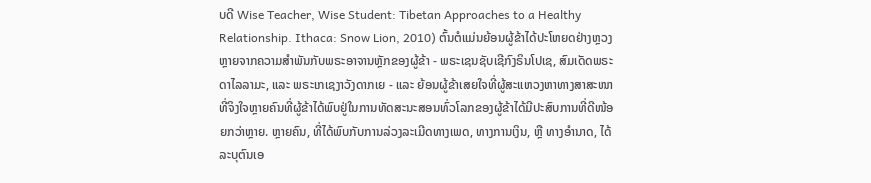ບດີ Wise Teacher, Wise Student: Tibetan Approaches to a Healthy Relationship. Ithaca: Snow Lion, 2010) ຕົ້ນຕໍແມ່ນຍ້ອນຜູ້ຂ້າໄດ້ປະໂຫຍດຢ່າງຫຼວງຫຼາຍຈາກຄວາມສໍາພັນກັບພຣະອາຈານຫຼັກຂອງຜູ້ຂ້າ - ພຣະເຊນຊັບເຊີກົງຣິນໂປເຊ, ສົມເດັດພຣະດາໄລລາມະ, ແລະ ພຣະເກເຊງາວັງດາກເຍ - ແລະ ຍ້ອນຜູ້ຂ້າເສຍໃຈທີ່ຜູ້ສະແຫວງຫາທາງສາສະໜາທີ່ຈິງໃຈຫຼາຍຄົນທີ່ຜູ້ຂ້າໄດ້ພົບຢູ່ໃນການທັດສະນະສອນທົ່ວໂລກຂອງຜູ້ຂ້າໄດ້ມີປະສົບການທີ່ດີໜ້ອຍກວ່າຫຼາຍ. ຫຼາຍຄົນ, ທີ່ໄດ້ພົບກັບການລ່ວງລະເມີດທາງເພດ, ທາງການເງິນ, ຫຼື ທາງອຳນາດ, ໄດ້ລະບຸຕົນເອ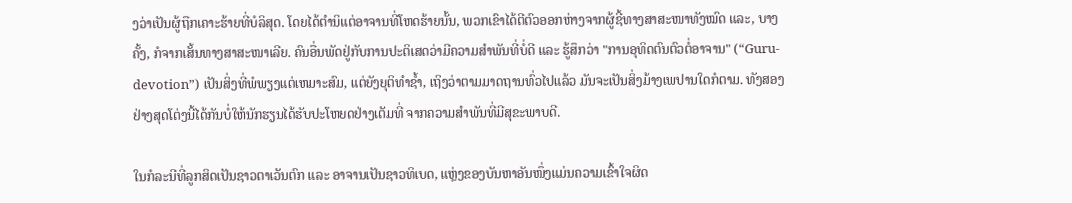ງວ່າເປັນຜູ້ຖືກເຄາະຮ້າຍທີ່ບໍລິສຸດ. ໂດຍໄດ້ຕໍານິແຕ່ອາຈານທີ່ໂຫດຮ້າຍນັ້ນ, ພວກເຂົາໄດ້ຕີຕົວອອກຫ່າງຈາກຜູ້ຊີ້ທາງສາສະໜາທັງໝົດ ແລະ, ບາງຄັ້ງ, ກໍຈາກເສັ້ນທາງສາສະໜາເລີຍ. ຄົນອື່ນພັດຢູ່ກັບການປະຕິເສດວ່າມີຄວາມສໍາພັນທີ່ບໍ່ດີ ແລະ ຮູ້ສຶກວ່າ "ການອຸທິດຕົນຕົວຕໍ່ອາຈານ" (“Guru-devotion”) ເປັນສິ່ງທີ່ພໍພຽງແຕ່ເຫມາະສົມ, ແຕ່ຍັງຍຸຕິທໍາຊ້ຳ, ເຖິງວ່າຕາມມາດຖານທົ່ວໄປແລ້ວ ມັນຈະເປັນສິ່ງມ້າງເພປານໃດກໍຕາມ. ທັງສອງຢ່າງສຸດໂຕ່ງນີ້ໄດ້ກັນບໍ່ໃຫ້ນັກຮຽນໄດ້ຮັບປະໂຫຍດຢ່າງເຕັມທີ່ ຈາກຄວາມສໍາພັນທີ່ມີສຸຂະພາບດີ.

ໃນກໍລະນີທີ່ລູກສິດເປັນຊາວຕາເວັນຕົກ ແລະ ອາຈານເປັນຊາວທິເບດ, ແຫຼ່ງຂອງບັນຫາອັນໜຶ່ງແມ່ນຄວາມເຂົ້າໃຈຜິດ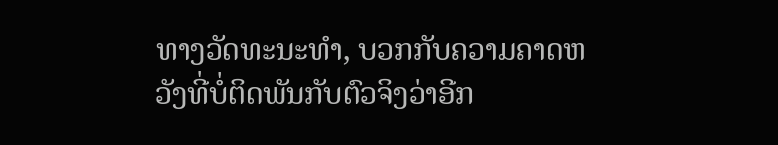ທາງວັດທະນະທໍາ, ບວກກັບຄວາມຄາດຫວັງທີ່ບໍ່ຕິດພັນກັບຕົວຈິງວ່າອີກ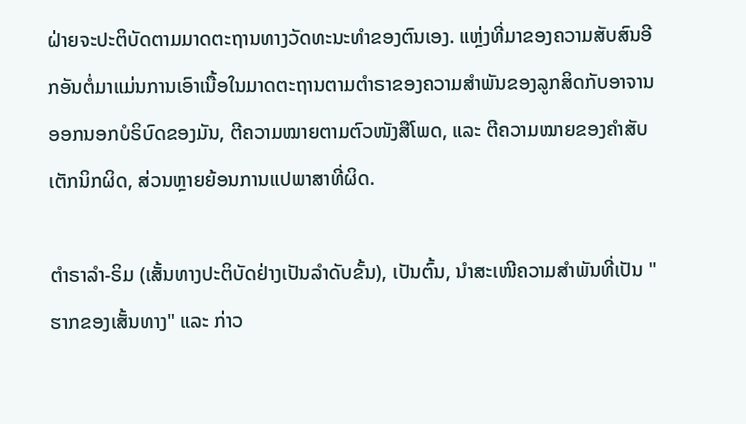ຝ່າຍຈະປະຕິບັດຕາມມາດຕະຖານທາງວັດທະນະທໍາຂອງຕົນເອງ. ແຫຼ່ງທີ່ມາຂອງຄວາມສັບສົນອີກອັນຕໍ່ມາແມ່ນການເອົາເນື້ອໃນມາດຕະຖານຕາມຕຳຣາຂອງຄວາມສໍາພັນຂອງລູກສິດກັບອາຈານອອກນອກບໍຣິບົດຂອງມັນ, ຕີຄວາມໝາຍຕາມຕົວໜັງສືໂພດ, ແລະ ຕີຄວາມໝາຍຂອງຄໍາສັບເຕັກນິກຜິດ, ສ່ວນຫຼາຍຍ້ອນການແປພາສາທີ່ຜິດ.

ຕຳຣາລຳ-ຣິມ (ເສັ້ນທາງປະຕິບັດຢ່າງເປັນລຳດັບຂັ້ນ), ເປັນຕົ້ນ, ນໍາສະເໜີຄວາມສໍາພັນທີ່ເປັນ "ຮາກຂອງເສັ້ນທາງ" ແລະ ກ່າວ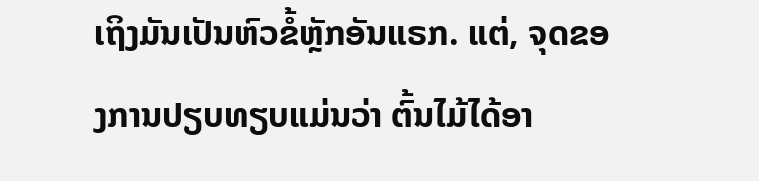ເຖິງມັນເປັນຫົວຂໍ້ຫຼັກອັນແຣກ. ແຕ່, ຈຸດຂອງການປຽບທຽບແມ່ນວ່າ ຕົ້ນໄມ້ໄດ້ອາ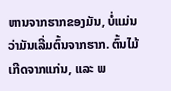ຫານຈາກຮາກຂອງມັນ, ບໍ່ແມ່ນວ່າມັນເລີ່ມຕົ້ນຈາກຮາກ. ຕົ້ນໄມ້ເກີດຈາກແກ່ນ, ແລະ ພ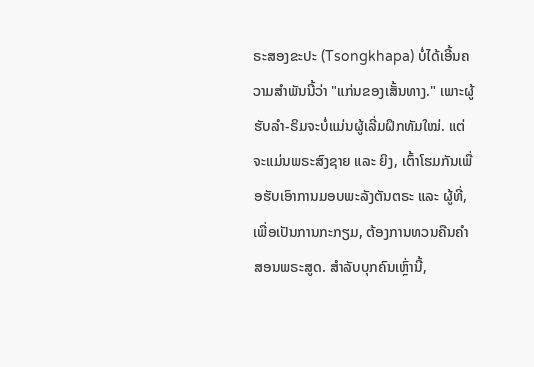ຣະສອງຂະປະ (Tsongkhapa) ບໍ່ໄດ້ເອີ້ນຄວາມສໍາພັນນີ້ວ່າ "ແກ່ນຂອງເສັ້ນທາງ." ເພາະຜູ້ຮັບລຳ-ຣິມຈະບໍ່ແມ່ນຜູ້ເລີ່ມຝຶກທັມໃໝ່. ແຕ່ຈະແມ່ນພຣະສົງຊາຍ ແລະ ຍິງ, ເຕົ້າໂຮມກັນເພື່ອຮັບເອົາການມອບພະລັງຕັນຕຣະ ແລະ ຜູ້ທີ່, ເພື່ອເປັນການກະກຽມ, ຕ້ອງການທວນຄືນຄໍາສອນພຣະສູດ. ສໍາລັບບຸກຄົນເຫຼົ່ານີ້,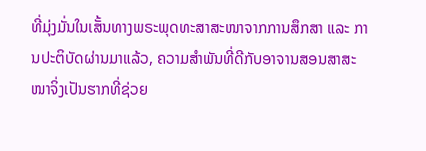ທີ່ມຸ່ງມັ່ນໃນເສັ້ນທາງພຣະພຸດທະສາສະໜາຈາກການສຶກສາ ແລະ ການປະຕິບັດຜ່ານມາແລ້ວ, ຄວາມສໍາພັນທີ່ດີກັບອາຈານສອນສາສະໜາຈິ່ງເປັນຮາກທີ່ຊ່ວຍ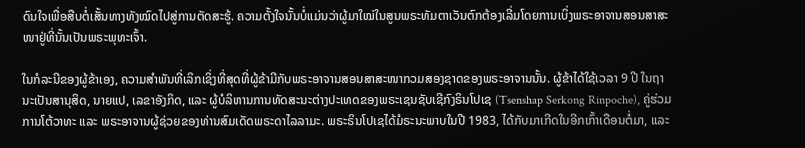ດົນໃຈເພື່ອສືບຕໍ່ເສັ້ນທາງທັງໝົດໄປສູ່ການຕັດສະຮູ້. ຄວາມຕັ້ງໃຈນັ້ນບໍ່ແມ່ນວ່າຜູ້ມາໃໝ່ໃນສູນພຣະທັມຕາເວັນຕົກຕ້ອງເລີ່ມໂດຍການເບິ່ງພຣະອາຈານສອນສາສະໜາຢູ່ທີ່ນັ້ນເປັນພຣະພຸທະເຈົ້າ.

ໃນກໍລະນີຂອງຜູ້ຂ້າເອງ, ຄວາມສໍາພັນທີ່ເລິກເຊິ່ງທີ່ສຸດທີ່ຜູ້ຂ້າມີກັບພຣະອາຈານສອນສາສະໜາກວມສອງຊາດຂອງພຣະອາຈານນັ້ນ. ຜູ້ຂ້າໄດ້ໃຊ້ເວລາ 9 ປີ ໃນຖານະເປັນສານຸສິດ, ນາຍແປ, ເລຂາອັງກິດ, ແລະ ຜູ້ບໍລິຫານການທັດສະນະຕ່າງປະເທດຂອງພຣະເຊນຊັບເຊີກົງຣິນໂປເຊ (Tsenshap Serkong Rinpoche), ຄູ່ຮ່ວມການໂຕ້ວາທະ ແລະ ພຣະອາຈານຜູ້ຊ່ວຍຂອງທ່ານສົມເດັດພຣະດາໄລລາມະ. ພຣະຣິນໂປເຊໄດ້ມໍຣະນະພາບໃນປີ 1983, ໄດ້ກັບມາເກີດໃນອີກເກົ້າເດືອນຕໍ່ມາ, ແລະ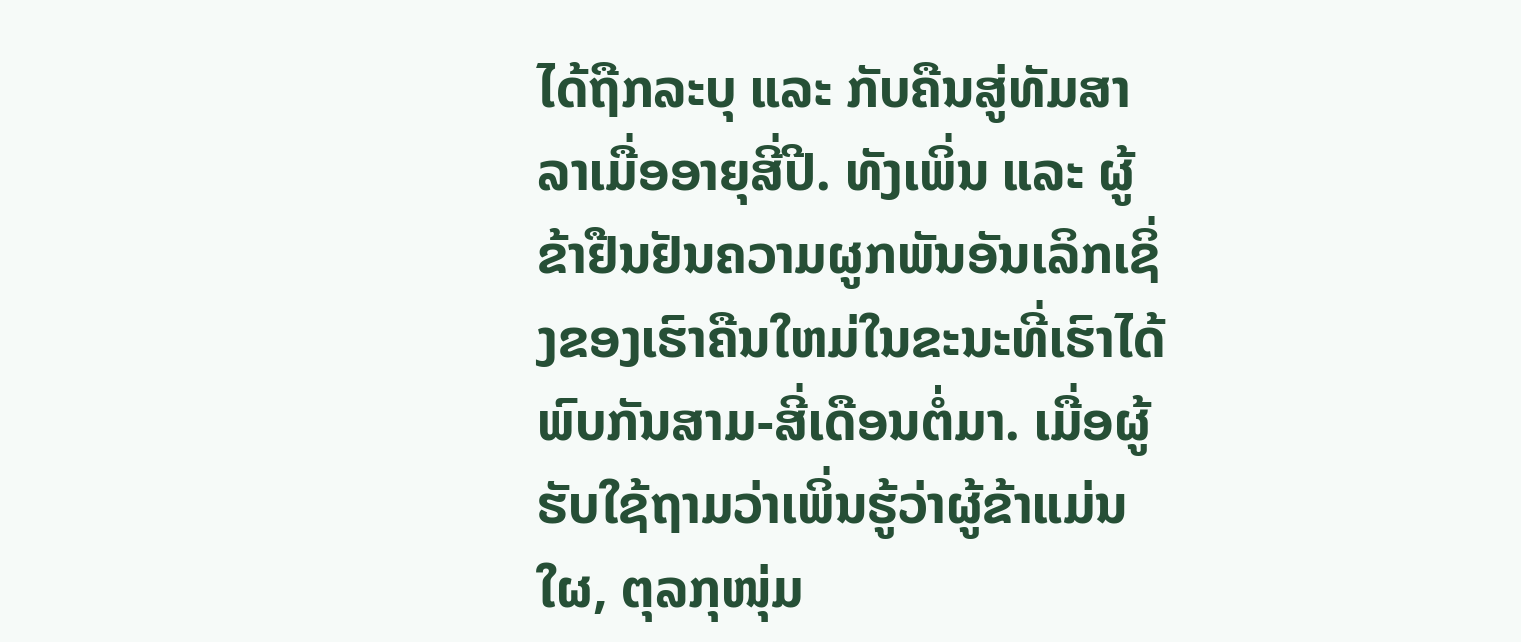ໄດ້ຖືກລະບຸ ແລະ ກັບຄືນສູ່ທັມສາລາເມື່ອອາຍຸສີ່ປີ. ທັງເພິ່ນ ແລະ ຜູ້ຂ້າຢືນຢັນຄວາມຜູກພັນອັນເລິກເຊິ່ງຂອງເຮົາຄືນໃຫມ່ໃນຂະນະທີ່ເຮົາໄດ້ພົບກັນສາມ-ສີ່ເດືອນຕໍ່ມາ. ເມື່ອຜູ້ຮັບໃຊ້ຖາມວ່າເພິ່ນຮູ້ວ່າຜູ້ຂ້າແມ່ນໃຜ, ຕຸລກຸໜຸ່ມ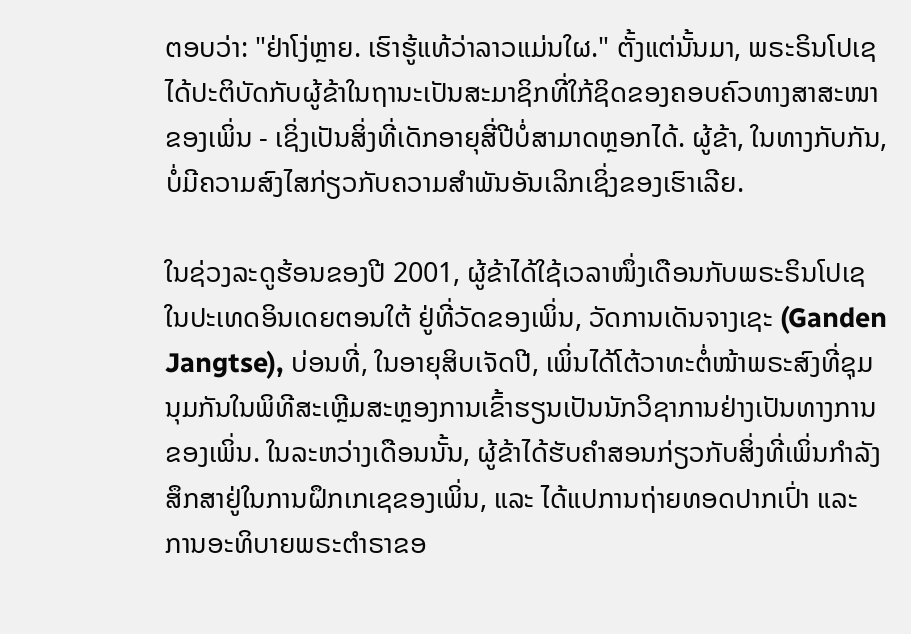ຕອບວ່າ: "ຢ່າໂງ່ຫຼາຍ. ເຮົາຮູ້ແທ້ວ່າລາວແມ່ນໃຜ." ຕັ້ງແຕ່ນັ້ນມາ, ພຣະຣິນໂປເຊໄດ້ປະຕິບັດກັບຜູ້ຂ້າໃນຖານະເປັນສະມາຊິກທີ່ໃກ້ຊິດຂອງຄອບຄົວທາງສາສະໜາຂອງເພິ່ນ - ເຊິ່ງເປັນສິ່ງທີ່ເດັກອາຍຸສີ່ປີບໍ່ສາມາດຫຼອກໄດ້. ຜູ້ຂ້າ, ໃນທາງກັບກັນ, ບໍ່ມີຄວາມສົງໄສກ່ຽວກັບຄວາມສຳພັນອັນເລິກເຊິ່ງຂອງເຮົາເລີຍ.

ໃນຊ່ວງລະດູຮ້ອນຂອງປີ 2001, ຜູ້ຂ້າໄດ້ໃຊ້ເວລາໜຶ່ງເດືອນກັບພຣະຣິນໂປເຊໃນປະເທດອິນເດຍຕອນໃຕ້ ຢູ່ທີ່ວັດຂອງເພິ່ນ, ວັດການເດັນຈາງເຊະ (Ganden Jangtse), ບ່ອນທີ່, ໃນອາຍຸສິບເຈັດປີ, ເພິ່ນໄດ້ໂຕ້ວາທະຕໍ່ໜ້າພຣະສົງທີ່ຊຸມນຸມກັນໃນພິທີສະເຫຼີມສະຫຼອງການເຂົ້າຮຽນເປັນນັກວິຊາການຢ່າງເປັນທາງການຂອງເພິ່ນ. ໃນລະຫວ່າງເດືອນນັ້ນ, ຜູ້ຂ້າໄດ້ຮັບຄໍາສອນກ່ຽວກັບສິ່ງທີ່ເພິ່ນກໍາລັງສຶກສາຢູ່ໃນການຝຶກເກເຊຂອງເພິ່ນ, ແລະ ໄດ້ແປການຖ່າຍທອດປາກເປົ່າ ແລະ ການອະທິບາຍພຣະຕຳຣາຂອ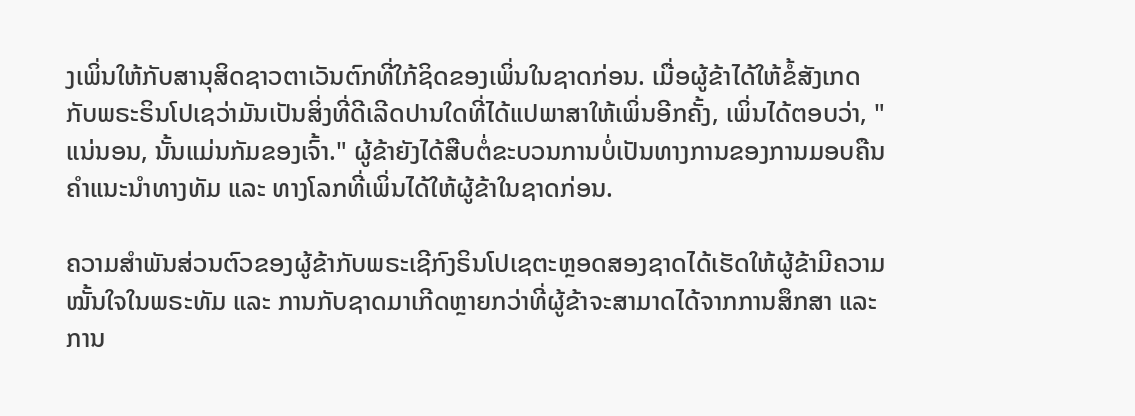ງເພິ່ນໃຫ້ກັບສານຸສິດຊາວຕາເວັນຕົກທີ່ໃກ້ຊິດຂອງເພິ່ນໃນຊາດກ່ອນ. ເມື່ອຜູ້ຂ້າໄດ້ໃຫ້ຂໍ້ສັງເກດກັບພຣະຣິນໂປເຊວ່າມັນເປັນສິ່ງທີ່ດີເລີດປານໃດທີ່ໄດ້ແປພາສາໃຫ້ເພິ່ນອີກຄັ້ງ, ເພິ່ນໄດ້ຕອບວ່າ, "ແນ່ນອນ, ນັ້ນແມ່ນກັມຂອງເຈົ້າ." ຜູ້ຂ້າຍັງໄດ້ສືບຕໍ່ຂະບວນການບໍ່ເປັນທາງການຂອງການມອບຄືນຄຳແນະນຳທາງທັມ ແລະ ທາງໂລກທີ່ເພິ່ນໄດ້ໃຫ້ຜູ້ຂ້າໃນຊາດກ່ອນ.

ຄວາມສຳພັນສ່ວນຕົວຂອງຜູ້ຂ້າກັບພຣະເຊີກົງຣິນໂປເຊຕະຫຼອດສອງຊາດໄດ້ເຮັດໃຫ້ຜູ້ຂ້າມີຄວາມໝັ້ນໃຈໃນພຣະທັມ ແລະ ການກັບຊາດມາເກີດຫຼາຍກວ່າທີ່ຜູ້ຂ້າຈະສາມາດໄດ້ຈາກການສຶກສາ ແລະ ການ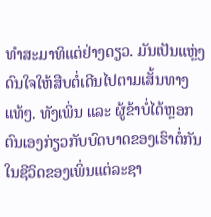ທຳສະມາທິແຕ່ຢ່າງດຽວ. ມັນເປັນແຫຼ່ງດົນໃຈໃຫ້ສືບຕໍ່ເດີນໄປຕາມເສັ້ນທາງແທ້ໆ. ທັງເພິ່ນ ແລະ ຜູ້ຂ້າບໍ່ໄດ້ຫຼອກຕົນເອງກ່ຽວກັບບົດບາດຂອງເຮົາຕໍ່ກັນໃນຊີວິດຂອງເພິ່ນແຕ່ລະຊາ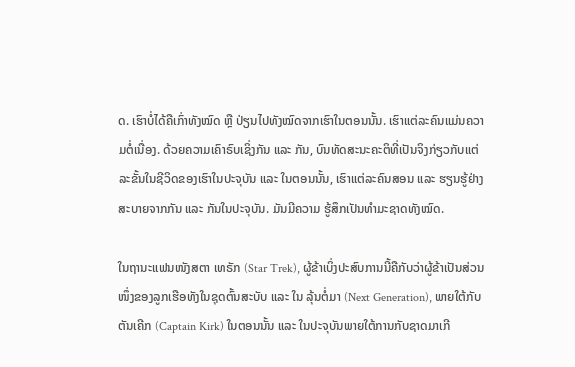ດ. ເຮົາບໍ່ໄດ້ຄືເກົ່າທັງໝົດ ຫຼື ປ່ຽນໄປທັງໝົດຈາກເຮົາໃນຕອນນັ້ນ. ເຮົາແຕ່ລະຄົນແມ່ນຄວາມຕໍ່ເນື່ອງ. ດ້ວຍຄວາມເຄົາຣົບເຊິ່ງກັນ ແລະ ກັນ, ບົນທັດສະນະຄະຕິທີ່ເປັນຈິງກ່ຽວກັບແຕ່ລະຂັ້ນໃນຊີວິດຂອງເຮົາໃນປະຈຸບັນ ແລະ ໃນຕອນນັ້ນ, ເຮົາແຕ່ລະຄົນສອນ ແລະ ຮຽນຮູ້ຢ່າງສະບາຍຈາກກັນ ແລະ ກັນໃນປະຈຸບັນ. ມັນມີຄວາມ ຮູ້ສຶກເປັນທໍາມະຊາດທັງໝົດ.

ໃນຖານະແຟນໜັງສຕາ ເທຣັກ (Star Trek), ຜູ້ຂ້າເບິ່ງປະສົບການນີ້ຄືກັບວ່າຜູ້ຂ້າເປັນສ່ວນໜຶ່ງຂອງລູກເຮືອທັງໃນຊຸດຕົ້ນສະບັບ ແລະ ໃນ ລຸ້ນຕໍ່ມາ (Next Generation), ພາຍໃຕ້ກັບຕັນເຄີກ (Captain Kirk) ໃນຕອນນັ້ນ ແລະ ໃນປະຈຸບັນພາຍໃຕ້ການກັບຊາດມາເກີ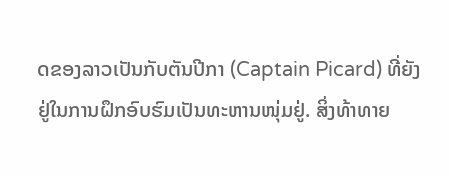ດຂອງລາວເປັນກັບຕັນປີກາ (Captain Picard) ທີ່ຍັງຢູ່ໃນການຝຶກອົບຮົມເປັນທະຫານໜຸ່ມຢູ່. ສິ່ງທ້າທາຍ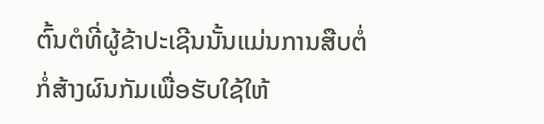ຕົ້ນຕໍທີ່ຜູ້ຂ້າປະເຊີນນັ້ນແມ່ນການສືບຕໍ່ກໍ່ສ້າງຜົນກັມເພື່ອຮັບໃຊ້ໃຫ້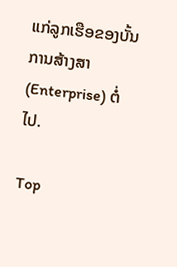ແກ່ລູກເຮືອຂອງບັ້ນ ການສ້າງສາ (Enterprise) ຕໍ່ໄປ.

Top